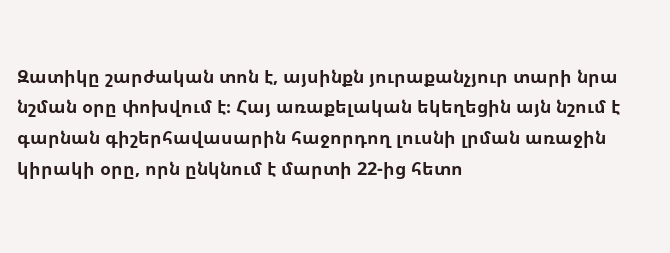Զատիկը շարժական տոն է, այսինքն յուրաքանչյուր տարի նրա նշման օրը փոխվում է։ Հայ առաքելական եկեղեցին այն նշում է գարնան գիշերհավասարին հաջորդող լուսնի լրման առաջին կիրակի օրը, որն ընկնում է մարտի 22-ից հետո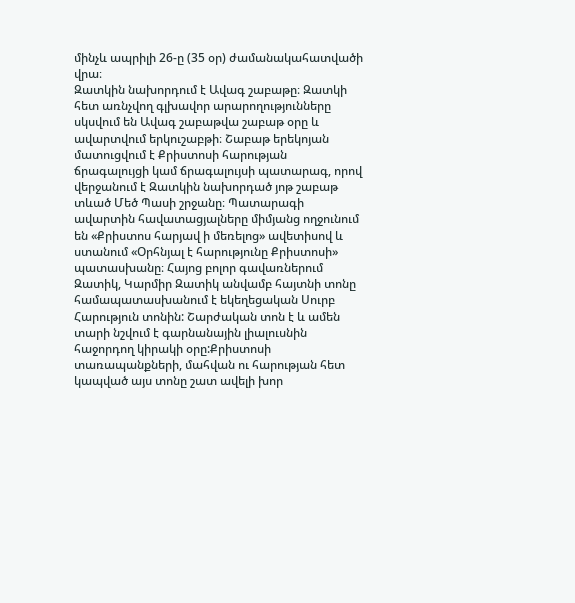մինչև ապրիլի 26-ը (35 օր) ժամանակահատվածի վրա։
Զատկին նախորդում է Ավագ շաբաթը։ Զատկի հետ առնչվող գլխավոր արարողությունները սկսվում են Ավագ շաբաթվա շաբաթ օրը և ավարտվում երկուշաբթի։ Շաբաթ երեկոյան մատուցվում է Քրիստոսի հարության ճրագալույցի կամ ճրագալույսի պատարագ, որով վերջանում է Զատկին նախորդած յոթ շաբաթ տևած Մեծ Պասի շրջանը։ Պատարագի ավարտին հավատացյալները միմյանց ողջունում են «Քրիստոս հարյավ ի մեռելոց» ավետիսով և ստանում «Օրհնյալ է հարությունը Քրիստոսի» պատասխանը։ Հայոց բոլոր գավառներում Զատիկ, Կարմիր Զատիկ անվամբ հայտնի տոնը համապատասխանում է եկեղեցական Սուրբ Հարություն տոնին: Շարժական տոն է և ամեն տարի նշվում է գարնանային լիալուսնին հաջորդող կիրակի օրը:Քրիստոսի տառապանքների, մահվան ու հարության հետ կապված այս տոնը շատ ավելի խոր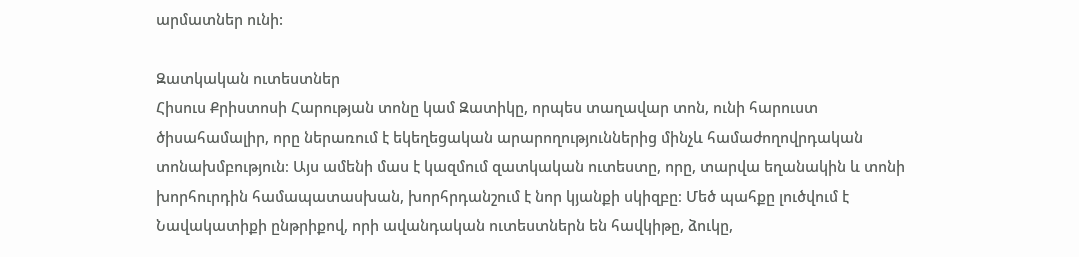արմատներ ունի:

Զատկական ուտեստներ
Հիսուս Քրիստոսի Հարության տոնը կամ Զատիկը, որպես տաղավար տոն, ունի հարուստ ծիսահամալիր, որը ներառում է եկեղեցական արարողություններից մինչև համաժողովրդական տոնախմբություն։ Այս ամենի մաս է կազմում զատկական ուտեստը, որը, տարվա եղանակին և տոնի խորհուրդին համապատասխան, խորհրդանշում է նոր կյանքի սկիզբը։ Մեծ պահքը լուծվում է Նավակատիքի ընթրիքով, որի ավանդական ուտեստներն են հավկիթը, ձուկը,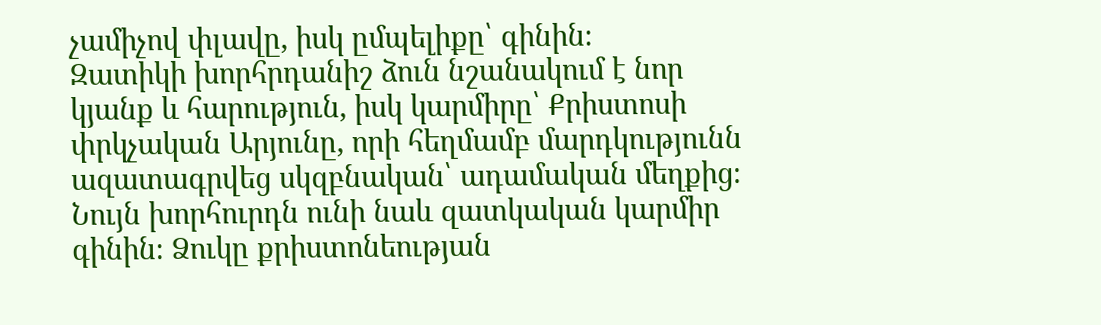չամիչով փլավը, իսկ ըմպելիքը՝ գինին։
Զատիկի խորհրդանիշ ձուն նշանակում է նոր կյանք և հարություն, իսկ կարմիրը՝ Քրիստոսի փրկչական Արյունը, որի հեղմամբ մարդկությունն ազատագրվեց սկզբնական՝ ադամական մեղքից։ Նույն խորհուրդն ունի նաև զատկական կարմիր գինին։ Ձուկը քրիստոնեության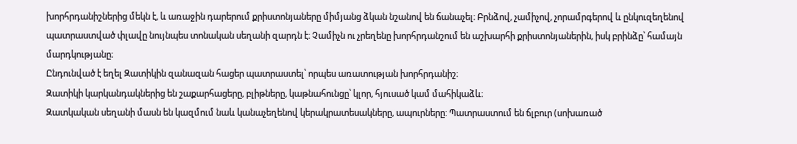խորհրդանիշներից մեկն է, և առաջին դարերում քրիստոնյաները միմյանց ձկան նշանով են ճանաչել։ Բրնձով, չամիչով, չորամրգերով և ընկուզեղենով պատրաստված փլավը նույնպես տոնական սեղանի զարդն է։ Չամիչն ու չրեղենը խորհրդանշում են աշխարհի քրիստոնյաներին, իսկ բրինձը՝ համայն մարդկությանը։
Ընդունված է եղել Զատիկին զանազան հացեր պատրաստել՝ որպես առատության խորհրդանիշ։
Զատիկի կարկանդակներից են շաքարհացերը, բլիթները, կաթնահունցը՝ կլոր, հյուսած կամ մահիկաձև։
Զատկական սեղանի մասն են կազմում նաև կանաչեղենով կերակրատեսակները, ապուրները: Պատրաստում են ճլբուր (սոխառած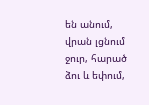են անում, վրան լցնում ջուր, հարած ձու և եփում,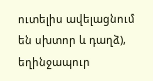ուտելիս ավելացնում են սխտոր և դաղձ), եղինջապուր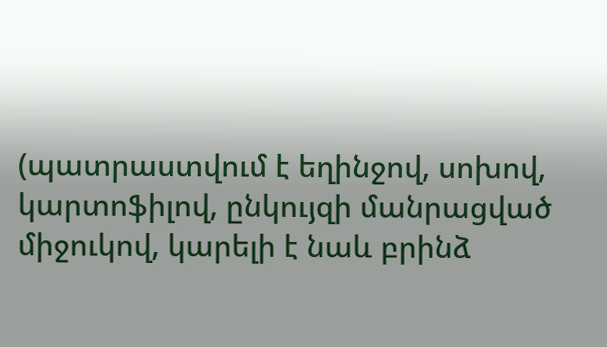(պատրաստվում է եղինջով, սոխով, կարտոֆիլով, ընկույզի մանրացված միջուկով, կարելի է նաև բրինձ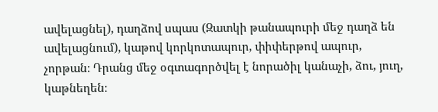ավելացնել), դաղձով սպաս (Զատկի թանապուրի մեջ դաղձ են ավելացնում), կաթով կորկոտապուր, փիփերթով ապուր, չորթան։ Դրանց մեջ օգտագործվել է նորածիլ կանաչի, ձու, յուղ, կաթնեղեն։